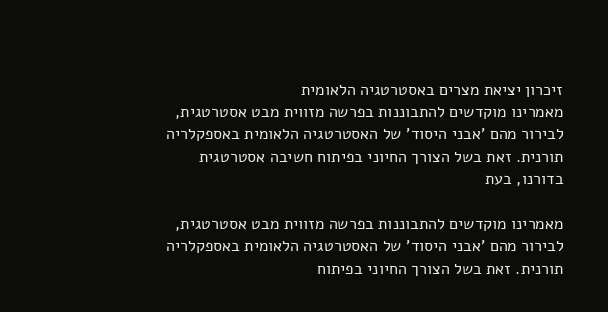זיכרון יציאת מצרים באסטרטגיה הלאומית
מאמרינו מוקדשים להתבוננות בפרשה מזווית מבט אסטרטגית, לבירור מהם 'אבני היסוד' של האסטרטגיה הלאומית באספקלריה תורנית. זאת בשל הצורך החיוני בפיתוח חשיבה אסטרטגית בדורנו, בעת

מאמרינו מוקדשים להתבוננות בפרשה מזווית מבט אסטרטגית, לבירור מהם 'אבני היסוד' של האסטרטגיה הלאומית באספקלריה תורנית. זאת בשל הצורך החיוני בפיתוח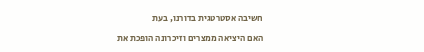חשיבה אסטרטגית בדורנו, בעת

האם היציאה ממצרים וזיכרונה הופכת את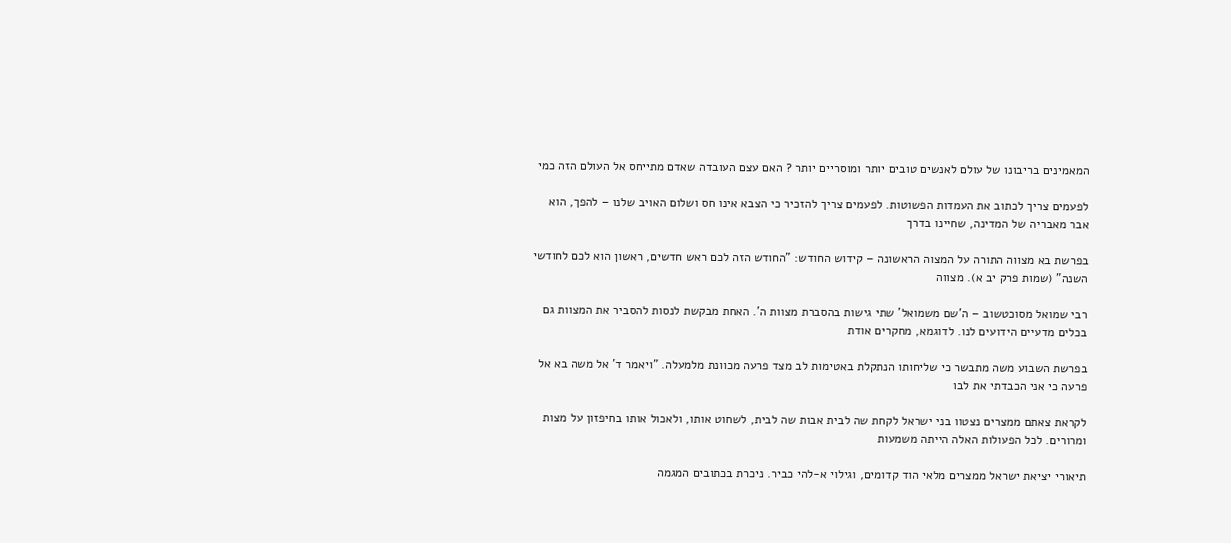המאמינים בריבונו של עולם לאנשים טובים יותר ומוסריים יותר ? האם עצם העובדה שאדם מתייחס אל העולם הזה כמי

לפעמים צריך לכתוב את העמדות הפשוטות. לפעמים צריך להזכיר כי הצבא אינו חס ושלום האויב שלנו – להפך, הוא אבר מאבריה של המדינה, שחיינו בדרך

בפרשת בא מצווה התורה על המצוה הראשונה – קידוש החודש: "החודש הזה לכם ראש חדשים, ראשון הוא לכם לחודשי השנה" (שמות פרק יב א). מצווה

רבי שמואל מסוכטשוב – ה'שם משמואל' שתי גישות בהסברת מצוות ה'. האחת מבקשת לנסות להסביר את המצוות גם בכלים מדעיים הידועים לנו. לדוגמא, מחקרים אודת

בפרשת השבוע משה מתבשר כי שליחותו הנתקלת באטימות לב מצד פרעה מכוונת מלמעלה. "ויאמר ד' אל משה בא אל פרעה כי אני הכבדתי את לבו

לקראת צאתם ממצרים נצטוו בני ישראל לקחת שה לבית אבות שה לבית, לשחוט אותו, ולאכול אותו בחיפזון על מצות ומרורים. לכל הפעולות האלה הייתה משמעות

תיאורי יציאת ישראל ממצרים מלאי הוד קדומים, וגילוי א-להי כביר. ניכרת בכתובים המגמה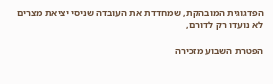הפדגוגית המובהקת, שמחדדת את העובדה שניסי יציאת מצרים לא נועדו רק לדורם,

הפטרת השבוע מזכירה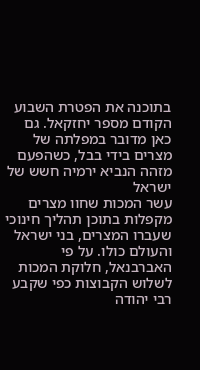בתוכנה את הפטרת השבוע הקודם מספר יחזקאל. גם כאן מדובר במפלתה של מצרים בידי בבל, כשהפעם מזהה הנביא ירמיה חשש של ישראל
עשר המכות שחוו מצרים מקפלות בתוכן תהליך חינוכי שעברו המצרים, בני ישראל והעולם כולו. על פי האברבנאל, חלוקת המכות לשלוש הקבוצות כפי שקבע רבי יהודה